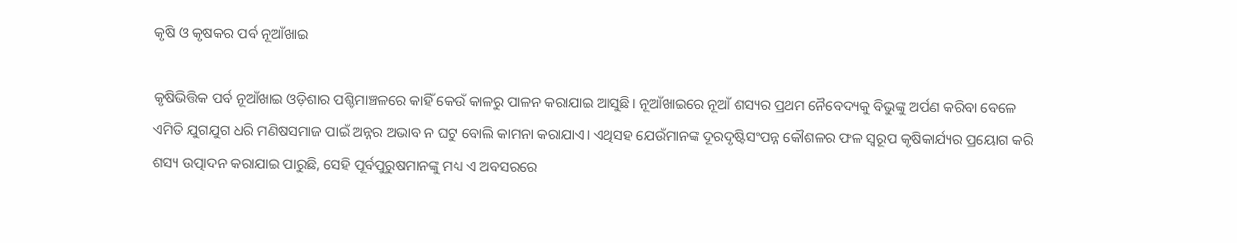କୃଷି ଓ କୃଷକର ପର୍ବ ନୂଆଁଖାଇ

କୃଷିଭିତ୍ତିକ ପର୍ବ ନୂଆଁଖାଇ ଓଡ଼ିଶାର ପଶ୍ଚିମାଞ୍ଚଳରେ କାହିଁ କେଉଁ କାଳରୁ ପାଳନ କରାଯାଇ ଆସୁଛି। ନୂଆଁଖାଇରେ ନୂଆଁ ଶସ୍ୟର ପ୍ରଥମ ନୈବେଦ୍ୟକୁ ବିଭୁଙ୍କୁ ଅର୍ପଣ କରିବା ବେଳେ ଏମିତି ଯୁଗଯୁଗ ଧରି ମଣିଷସମାଜ ପାଇଁ ଅନ୍ନର ଅଭାବ ନ ଘଟୁ ବୋଲି କାମନା କରାଯାଏ। ଏଥିସହ ଯେଉଁମାନଙ୍କ ଦୂରଦୃଷ୍ଟିସଂପନ୍ନ କୌଶଳର ଫଳ ସ୍ବରୂପ କୃଷିକାର୍ଯ୍ୟର ପ୍ରୟୋଗ କରି ଶସ୍ୟ ଉତ୍ପାଦନ କରାଯାଇ ପାରୁଛି, ସେହି ପୂର୍ବପୁରୁଷମାନଙ୍କୁ ମଧ୍ୟ ଏ ଅବସରରେ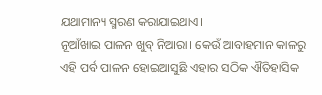ଯଥାମାନ୍ୟ ସ୍ମରଣ କରାଯାଇଥାଏ।
ନୂଆଁଖାଇ ପାଳନ ଖୁବ୍‌ ନିଆରା। କେଉଁ ଆବାହମାନ କାଳରୁ ଏହି ପର୍ବ ପାଳନ ହୋଇଆସୁଛି ଏହାର ସଠିକ ଐତିହାସିକ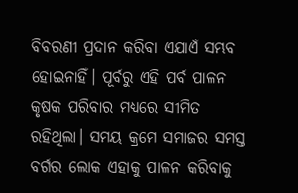ବିବରଣୀ ପ୍ରଦାନ କରିବା ଏଯାଏଁ ସମ୍ଭବ ହୋଇନାହିଁ। ପୂର୍ବରୁ ଏହି ପର୍ବ ପାଳନ କୃଷକ ପରିବାର ମଧ୍ୟରେ ସୀମିତ ରହିଥିଲା। ସମୟ କ୍ରମେ ସମାଜର ସମସ୍ତ ବର୍ଗର ଲୋକ ଏହାକୁ ପାଳନ କରିବାକୁ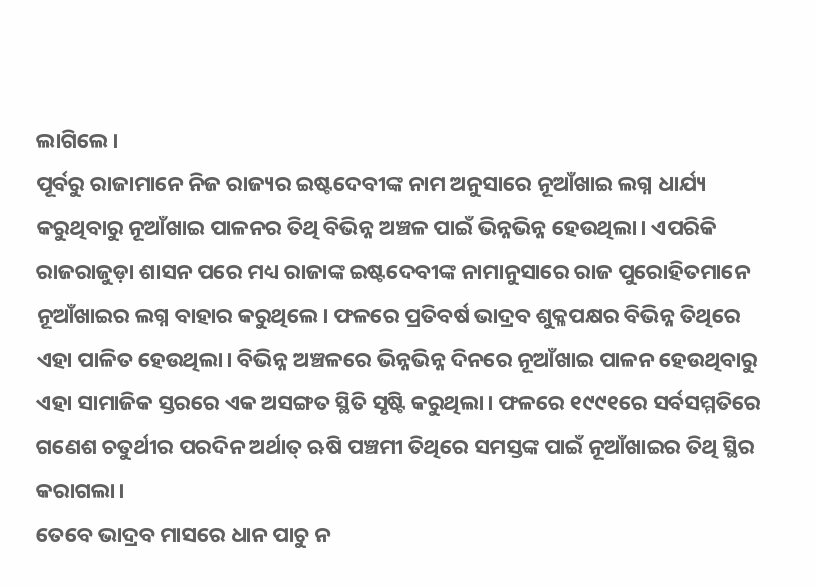ଲାଗିଲେ।
ପୂର୍ବରୁ ରାଜାମାନେ ନିଜ ରାଜ୍ୟର ଇଷ୍ଟଦେବୀଙ୍କ ନାମ ଅନୁସାରେ ନୂଆଁଖାଇ ଲଗ୍ନ ଧାର୍ଯ୍ୟ କରୁଥିବାରୁ ନୂଆଁଖାଇ ପାଳନର ତିଥି ବିଭିନ୍ନ ଅଞ୍ଚଳ ପାଇଁ ଭିନ୍ନଭିନ୍ନ ହେଉଥିଲା। ଏପରିକି ରାଜରାଜୁଡ଼ା ଶାସନ ପରେ ମଧ୍ୟ ରାଜାଙ୍କ ଇଷ୍ଟଦେବୀଙ୍କ ନାମାନୁସାରେ ରାଜ ପୁରୋହିତମାନେ ନୂଆଁଖାଇର ଲଗ୍ନ ବାହାର କରୁଥିଲେ। ଫଳରେ ପ୍ରତିବର୍ଷ ଭାଦ୍ରବ ଶୁକ୍ଳପକ୍ଷର ବିଭିନ୍ନ ତିଥିରେ ଏହା ପାଳିତ ହେଉଥିଲା। ବିଭିନ୍ନ ଅଞ୍ଚଳରେ ଭିନ୍ନଭିନ୍ନ ଦିନରେ ନୂଆଁଖାଇ ପାଳନ ହେଉଥିବାରୁ ଏହା ସାମାଜିକ ସ୍ତରରେ ଏକ ଅସଙ୍ଗତ ସ୍ଥିତି ସୃଷ୍ଟି କରୁଥିଲା। ଫଳରେ ୧୯୯୧ରେ ସର୍ବସମ୍ମତିରେ ଗଣେଶ ଚତୁର୍ଥୀର ପରଦିନ ଅର୍ଥାତ୍‌ ଋଷି ପଞ୍ଚମୀ ତିଥିରେ ସମସ୍ତଙ୍କ ପାଇଁ ନୂଆଁଖାଇର ତିଥି ସ୍ଥିର କରାଗଲା।
ତେବେ ଭାଦ୍ରବ ମାସରେ ଧାନ ପାଚୁ ନ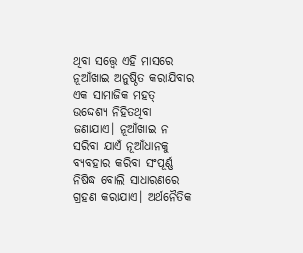ଥିବା ସତ୍ତ୍ୱେ ଏହି ମାସରେ ନୂଆଁଖାଇ ଅନୁଷ୍ଠିତ କରାଯିବାର ଏକ ସାମାଜିକ ମହତ୍‌ ଉଦ୍ଦେଶ୍ୟ ନିହିତଥିବା ଜଣାଯାଏ। ନୂଆଁଖାଇ ନ ସରିବା ଯାଏଁ ନୂଆଁଧାନକୁ ବ୍ୟବହାର କରିବା ସଂପୂର୍ଣ୍ଣ ନିଷିଦ୍ଧ ବୋଲି ସାଧାରଣରେ ଗ୍ରହଣ କରାଯାଏ। ଅର୍ଥନୈତିକ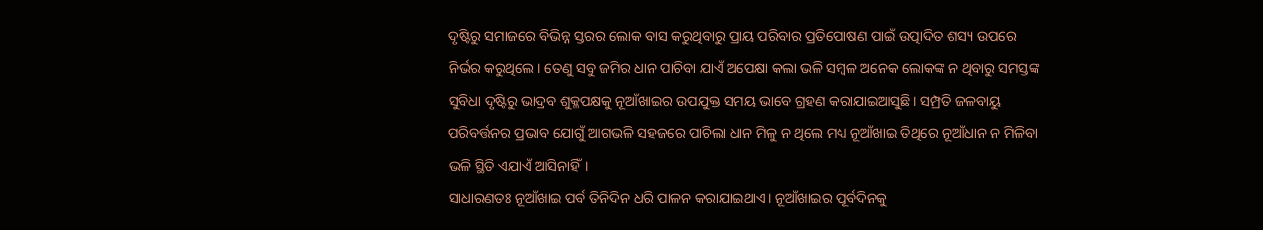ଦୃଷ୍ଟିରୁ ସମାଜରେ ବିଭିନ୍ନ ସ୍ତରର ଲୋକ ବାସ କରୁଥିବାରୁ ପ୍ରାୟ ପରିବାର ପ୍ରତିପୋଷଣ ପାଇଁ ଉତ୍ପାଦିତ ଶସ୍ୟ ଉପରେ ନିର୍ଭର କରୁଥିଲେ। ତେଣୁ ସବୁ ଜମିର ଧାନ ପାଚିବା ଯାଏଁ ଅପେକ୍ଷା କଲା ଭଳି ସମ୍ବଳ ଅନେକ ଲୋକଙ୍କ ନ ଥିବାରୁ ସମସ୍ତଙ୍କ ସୁବିଧା ଦୃଷ୍ଟିରୁ ଭାଦ୍ରବ ଶୁକ୍ଳପକ୍ଷକୁ ନୂଆଁଖାଇର ଉପଯୁକ୍ତ ସମୟ ଭାବେ ଗ୍ରହଣ କରାଯାଇଆସୁଛି। ସମ୍ପ୍ରତି ଜଳବାୟୁ ପରିବର୍ତ୍ତନର ପ୍ରଭାବ ଯୋଗୁଁ ଆଗଭଳି ସହଜରେ ପାଚିଲା ଧାନ ମିଳୁ ନ ଥିଲେ ମଧ୍ୟ ନୂଆଁଖାଇ ତିଥିରେ ନୂଆଁଧାନ ନ ମିଳିବା ଭଳି ସ୍ଥିତି ଏଯାଏଁ ଆସିନାହିଁ।
ସାଧାରଣତଃ ନୂଆଁଖାଇ ପର୍ବ ତିନିଦିନ ଧରି ପାଳନ କରାଯାଇଥାଏ। ନୂଆଁଖାଇର ପୂର୍ବଦିନକୁ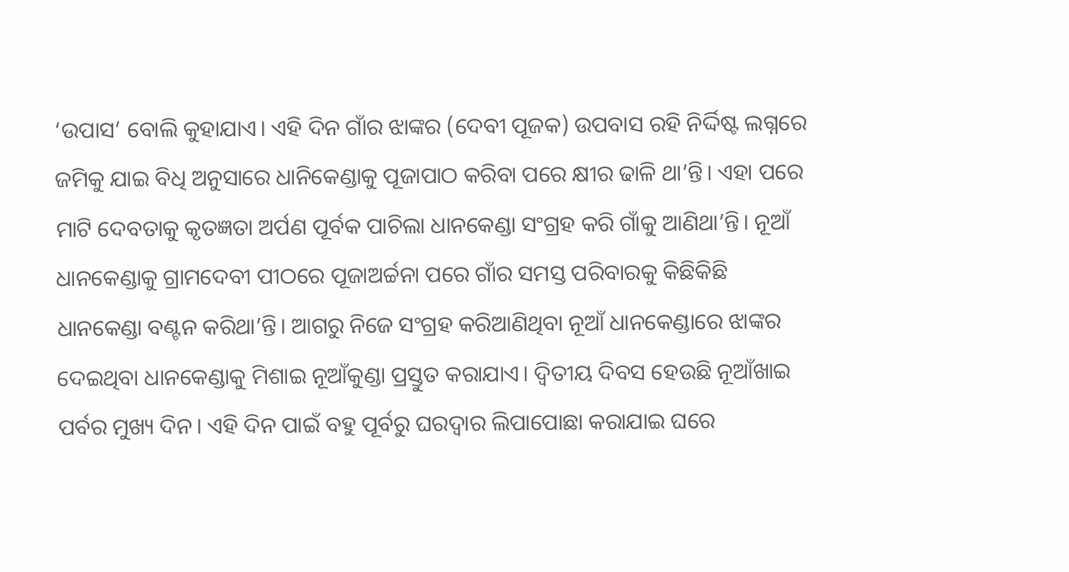‘ଉପାସ’ ବୋଲି କୁହାଯାଏ। ଏହି ଦିନ ଗାଁର ଝାଙ୍କର (ଦେବୀ ପୂଜକ) ଉପବାସ ରହି ନିର୍ଦ୍ଦିଷ୍ଟ ଲଗ୍ନରେ ଜମିକୁ ଯାଇ ବିଧି ଅନୁସାରେ ଧାନିକେଣ୍ଡାକୁ ପୂଜାପାଠ କରିବା ପରେ କ୍ଷୀର ଢାଳି ଥା’ନ୍ତି। ଏହା ପରେ ମାଟି ଦେବତାକୁ କୃତଜ୍ଞତା ଅର୍ପଣ ପୂର୍ବକ ପାଚିଲା ଧାନକେଣ୍ଡା ସଂଗ୍ରହ କରି ଗାଁକୁ ଆଣିଥା’ନ୍ତି। ନୂଆଁ ଧାନକେଣ୍ଡାକୁ ଗ୍ରାମଦେବୀ ପୀଠରେ ପୂଜାଅର୍ଚ୍ଚନା ପରେ ଗାଁର ସମସ୍ତ ପରିବାରକୁ କିଛିକିଛି ଧାନକେଣ୍ଡା ବଣ୍ଟନ କରିଥା’ନ୍ତି। ଆଗରୁ ନିଜେ ସଂଗ୍ରହ କରିଆଣିଥିବା ନୂଆଁ ଧାନକେଣ୍ଡାରେ ଝାଙ୍କର ଦେଇଥିବା ଧାନକେଣ୍ଡାକୁ ମିଶାଇ ନୂଆଁକୁଣ୍ଡା ପ୍ରସ୍ତୁତ କରାଯାଏ। ଦ୍ବିତୀୟ ଦିବସ ହେଉଛି ନୂଆଁଖାଇ ପର୍ବର ମୁଖ୍ୟ ଦିନ। ଏହି ଦିନ ପାଇଁ ବହୁ ପୂର୍ବରୁ ଘରଦ୍ୱାର ଲିପାପୋଛା କରାଯାଇ ଘରେ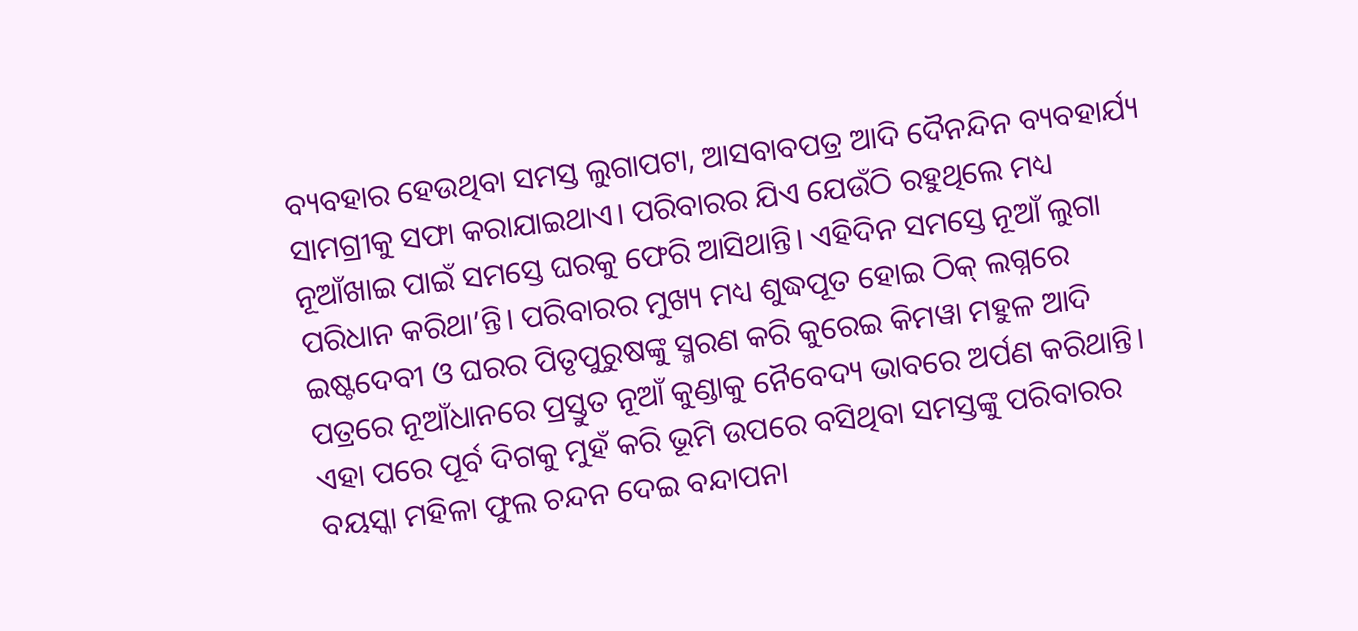ବ୍ୟବହାର ହେଉଥିବା ସମସ୍ତ ଲୁଗାପଟା, ଆସବାବପତ୍ର ଆଦି ଦୈନନ୍ଦିନ ବ୍ୟବହାର୍ଯ୍ୟ ସାମଗ୍ରୀକୁ ସଫା କରାଯାଇଥାଏ। ପରିବାରର ଯିଏ ଯେଉଁଠି ରହୁଥିଲେ ମଧ୍ୟ ନୂଆଁଖାଇ ପାଇଁ ସମସ୍ତେ ଘରକୁ ଫେରି ଆସିଥାନ୍ତି। ଏହିଦିନ ସମସ୍ତେ ନୂଆଁ ଲୁଗା ପରିଧାନ କରିଥା’ନ୍ତି। ପରିବାରର ମୁଖ୍ୟ ମଧ୍ୟ ଶୁଦ୍ଧପୂତ ହୋଇ ଠିକ୍‌ ଲଗ୍ନରେ ଇଷ୍ଟଦେବୀ ଓ ଘରର ପିତୃପୁରୁଷଙ୍କୁ ସ୍ମରଣ କରି କୁରେଇ କିମୱା ମହୁଳ ଆଦି ପତ୍ରରେ ନୂଆଁଧାନରେ ପ୍ରସ୍ତୁତ ନୂଆଁ କୁଣ୍ଡାକୁ ନୈବେଦ୍ୟ ଭାବରେ ଅର୍ପଣ କରିଥାନ୍ତି। ଏହା ପରେ ପୂର୍ବ ଦିଗକୁ ମୁହଁ କରି ଭୂମି ଉପରେ ବସିଥିବା ସମସ୍ତଙ୍କୁ ପରିବାରର ବୟସ୍କା ମହିଳା ଫୁଲ ଚନ୍ଦନ ଦେଇ ବନ୍ଦାପନା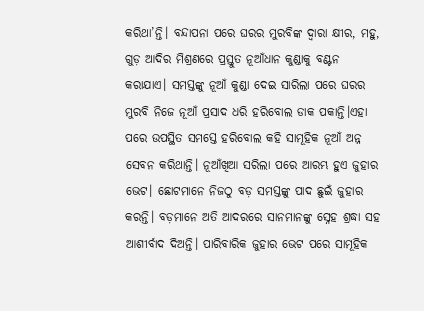କରିଥା’ନ୍ତି। ବନ୍ଦାପନା ପରେ ଘରର ମୁରବିଙ୍କ ଦ୍ୱାରା କ୍ଷୀର, ମହୁ, ଗୁଡ଼ ଆଦିର ମିଶ୍ରଣରେ ପ୍ରସ୍ତୁତ ନୂଆଁଧାନ କୁଣ୍ଡାକୁ ବଣ୍ଟନ କରାଯାଏ। ସମସ୍ତଙ୍କୁ ନୂଆଁ କୁଣ୍ଡା ଦେଇ ସାରିଲା ପରେ ଘରର ମୁରବି ନିଜେ ନୂଆଁ ପ୍ରସାଦ ଧରି ହରିବୋଲ ଡାକ ପକାନ୍ତି।ଏହା ପରେ ଉପସ୍ଥିତ ସମସ୍ତେ ହରିବୋଲ କହି ସାମୂହିକ ନୂଆଁ ଅନ୍ନ ସେବନ କରିଥାନ୍ତି। ନୂଆଁଖିଆ ସରିଲା ପରେ ଆରମ୍ଭ ହୁଏ ଜୁହାର ଭେଟ। ଛୋଟମାନେ ନିଜଠୁ ବଡ଼ ସମସ୍ତଙ୍କୁ ପାଦ ଛୁଇଁ ଜୁହାର କରନ୍ତି। ବଡ଼ମାନେ ଅତି ଆଦରରେ ସାନମାନଙ୍କୁ ସ୍ନେହ ଶ୍ରଦ୍ଧା ସହ ଆଶୀର୍ବାଦ ଦିଅନ୍ତି। ପାରିବାରିକ ଜୁହାର ଭେଟ ପରେ ସାମୂହିକ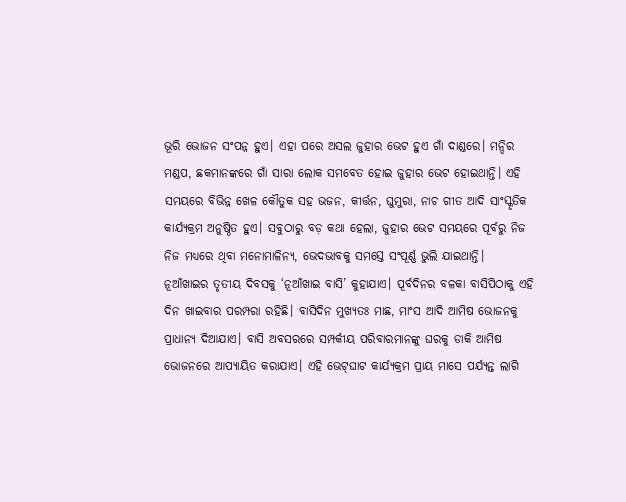ଭୂରି ଭୋଜନ ସଂପନ୍ନ ହୁଏ। ଏହା ପରେ ଅସଲ ଜୁହାର ଭେଟ ହୁଏ ଗାଁ ଦାଣ୍ଡରେ। ମନ୍ଦିର ମଣ୍ଡପ, ଛକମାନଙ୍କରେ ଗାଁ ସାରା ଲୋକ ସମବେତ ହୋଇ ଜୁହାର ଭେଟ ହୋଇଥାନ୍ତି। ଏହି ସମୟରେ ବିଭିନ୍ନ ଖେଳ କୌତୁକ ସହ ଭଜନ, କୀର୍ତ୍ତନ, ଘୁମୁରା, ନାଚ ଗୀତ ଆଦି ସାଂସ୍କୃତିକ କାର୍ଯ୍ୟକ୍ରମ ଅନୁଷ୍ଠିତ ହୁଏ। ସବୁଠାରୁ ବଡ଼ କଥା ହେଲା, ଜୁହାର ଭେଟ ସମୟରେ ପୂର୍ବରୁ ନିଜ ନିଜ ମଧ୍ୟରେ ଥିବା ମନୋମାଳିନ୍ୟ, ଭେଦଭାବକୁ ସମସ୍ତେ ସଂପୂର୍ଣ୍ଣ ଭୁଲି ଯାଇଥାନ୍ତି।
ନୂଆଁଖାଇର ତୃତୀୟ ଦିବସକୁ ‘ନୂଆଁଖାଇ ବାସି’ କୁହାଯାଏ। ପୂର୍ବଦିନର ବଳକା ବାସିପିଠାକୁ ଏହି ଦିନ ଖାଇବାର ପରମ୍ପରା ରହିଛି। ବାସିଦିନ ମୁଖ୍ୟତଃ ମାଛ, ମାଂସ ଆଦି ଆମିଷ ଭୋଜନକୁ ପ୍ରାଧାନ୍ୟ ଦିଆଯାଏ। ବାସି ଅବସରରେ ସମ୍ପର୍କୀୟ ପରିବାରମାନଙ୍କୁ ଘରକୁ ଡାକି ଆମିଷ ଭୋଜନରେ ଆପ୍ୟାୟିତ କରାଯାଏ। ଏହି ଭେଟ୍‌ଘାଟ କାର୍ଯ୍ୟକ୍ରମ ପ୍ରାୟ ମାସେ ପର୍ଯ୍ୟନ୍ତ ଲାଗି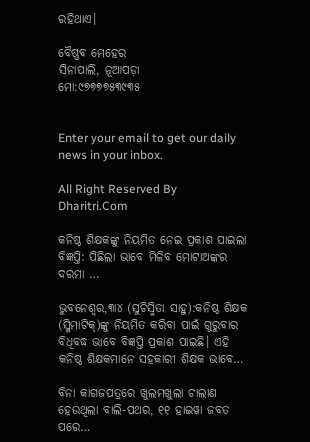ରହିଥାଏ।

ବୈଷ୍ଣବ ମେହେର
ସିନାପାଲି, ନୂଆପଡ଼ା
ମୋ:୯୭୭୭୭୫୩୯୩୫


Enter your email to get our daily news in your inbox.

All Right Reserved By Dharitri.Com

କନିଷ୍ଠ ଶିକ୍ଷକଙ୍କୁ ନିୟମିତ ନେଇ ପ୍ରକାଶ ପାଇଲା ବିଜ୍ଞପ୍ତି: ପିଛିଲା ଭାବେ ମିଳିବ ମୋଟାଅଙ୍କର ଦରମା …

ଭୁବନେଶ୍ୱର,୩ା୪ (ସୁଚିସ୍ମିତା ସାହୁ):କନିଷ୍ଠ ଶିକ୍ଷକ (ସ୍କିମାଟିକ୍‌)ଙ୍କୁ ନିୟମିତ କରିବା ପାଇଁ ଗୁରୁବାର ବିଧିବଦ୍ଧ ଭାବେ ବିଜ୍ଞପ୍ତି ପ୍ରକାଶ ପାଇଛି। ଏହି କନିଷ୍ଠ ଶିକ୍ଷକମାନେ ସହକାରୀ ଶିକ୍ଷକ ଭାବେ…

ବିନା କାଗଜପତ୍ରରେ ଖୁଲମଖୁଲା ଚାଲାଣ ହେଉଥିଲା ବାଲି-ପଥର, ୧୧ ହାଇୱା ଜବତ ପରେ…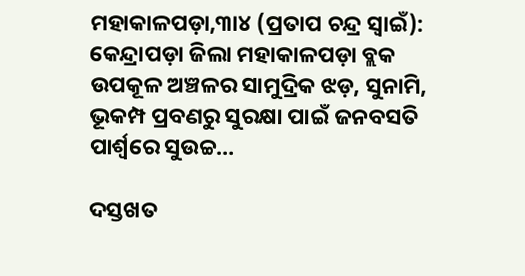ମହାକାଳପଡ଼ା,୩ା୪ (ପ୍ରତାପ ଚନ୍ଦ୍ର ସ୍ବାଇଁ): କେନ୍ଦ୍ରାପଡ଼ା ଜିଲା ମହାକାଳପଡ଼ା ବ୍ଲକ ଉପକୂଳ ଅଞ୍ଚଳର ସାମୁଦ୍ରିକ ଝଡ଼, ସୁନାମି, ଭୂକମ୍ପ ପ୍ରବଣରୁ ସୁରକ୍ଷା ପାଇଁ ଜନବସତି ପାର୍ଶ୍ୱରେ ସୁଉଚ୍ଚ…

ଦସ୍ତଖତ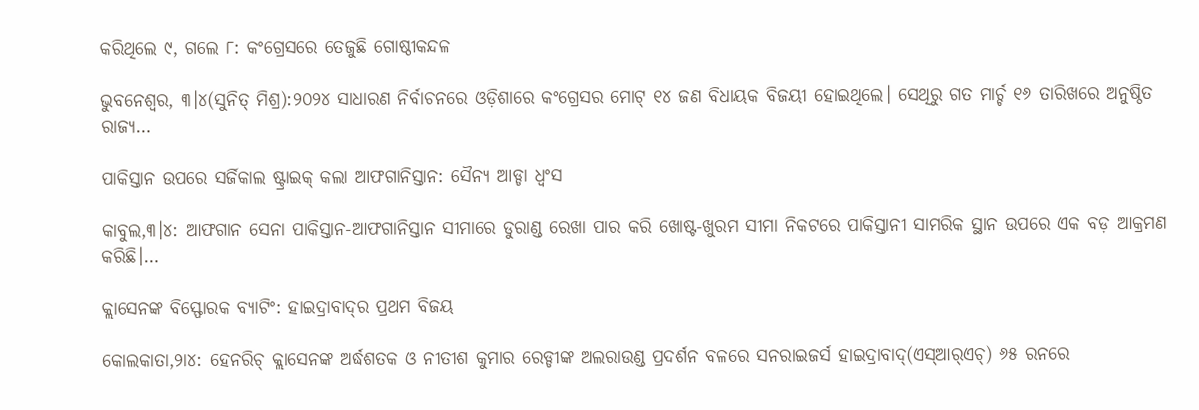କରିଥିଲେ ୯, ଗଲେ ୮: କଂଗ୍ରେସରେ ତେଜୁଛି ଗୋଷ୍ଠୀକନ୍ଦଳ

ଭୁବନେଶ୍ୱର, ୩।୪(ସୁନିତ୍‌ ମିଶ୍ର):୨୦୨୪ ସାଧାରଣ ନିର୍ବାଚନରେ ଓଡ଼ିଶାରେ କଂଗ୍ରେସର ମୋଟ୍‌ ୧୪ ଜଣ ବିଧାୟକ ବିଜୟୀ ହୋଇଥିଲେ। ସେଥିରୁ ଗତ ମାର୍ଚ୍ଚ ୧୬ ତାରିଖରେ ଅନୁଷ୍ଠିତ ରାଜ୍ୟ…

ପାକିସ୍ତାନ ଉପରେ ସର୍ଜିକାଲ ଷ୍ଟ୍ରାଇକ୍‌ କଲା ଆଫଗାନିସ୍ତାନ: ସୈନ୍ୟ ଆଡ୍ଡା ଧ୍ୱଂସ

କାବୁଲ,୩।୪: ଆଫଗାନ ସେନା ପାକିସ୍ତାନ-ଆଫଗାନିସ୍ତାନ ସୀମାରେ ଡୁରାଣ୍ଡ ରେଖା ପାର କରି ଖୋଷ୍ଟ-ଖୁରମ ସୀମା ନିକଟରେ ପାକିସ୍ତାନୀ ସାମରିକ ସ୍ଥାନ ଉପରେ ଏକ ବଡ଼ ଆକ୍ରମଣ କରିଛି।…

କ୍ଲାସେନଙ୍କ ବିସ୍ଫୋରକ ବ୍ୟାଟିଂ: ହାଇଦ୍ରାବାଦ୍‌ର ପ୍ରଥମ ବିଜୟ

କୋଲକାତା,୨ା୪: ହେନରିଚ୍‌ କ୍ଲାସେନଙ୍କ ଅର୍ଦ୍ଧଶତକ ଓ ନୀତୀଶ କୁମାର ରେଡ୍ଡୀଙ୍କ ଅଲରାଉଣ୍ଡ ପ୍ରଦର୍ଶନ ବଳରେ ସନରାଇଜର୍ସ ହାଇଦ୍ରାବାଦ୍‌(ଏସ୍‌ଆର୍‌ଏଚ୍‌) ୬୫ ରନରେ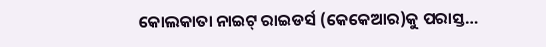କୋଲକାତା ନାଇଟ୍‌ ରାଇଡର୍ସ (କେକେଆର)କୁ ପରାସ୍ତ…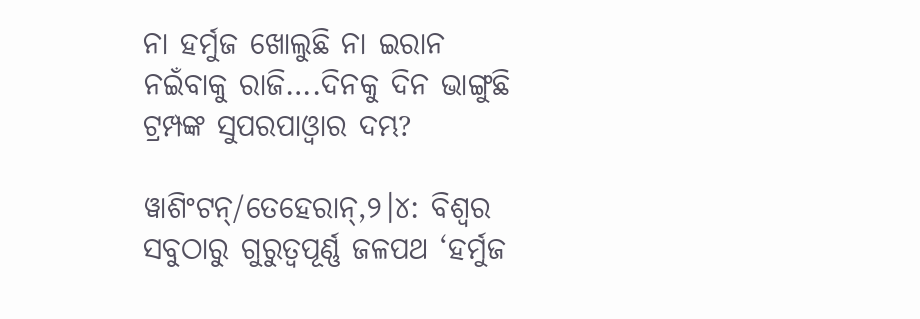ନା ହର୍ମୁଜ ଖୋଲୁଛି ନା ଇରାନ ନଇଁବାକୁ ରାଜି….ଦିନକୁ ଦିନ ଭାଙ୍ଗୁଛି ଟ୍ରମ୍ପଙ୍କ ସୁପରପାଓ୍ବାର ଦମ୍ଭ?

ୱାଶିଂଟନ୍/ତେହେରାନ୍,୨।୪: ବିଶ୍ୱର ସବୁଠାରୁ ଗୁରୁତ୍ୱପୂର୍ଣ୍ଣ ଜଳପଥ ‘ହର୍ମୁଜ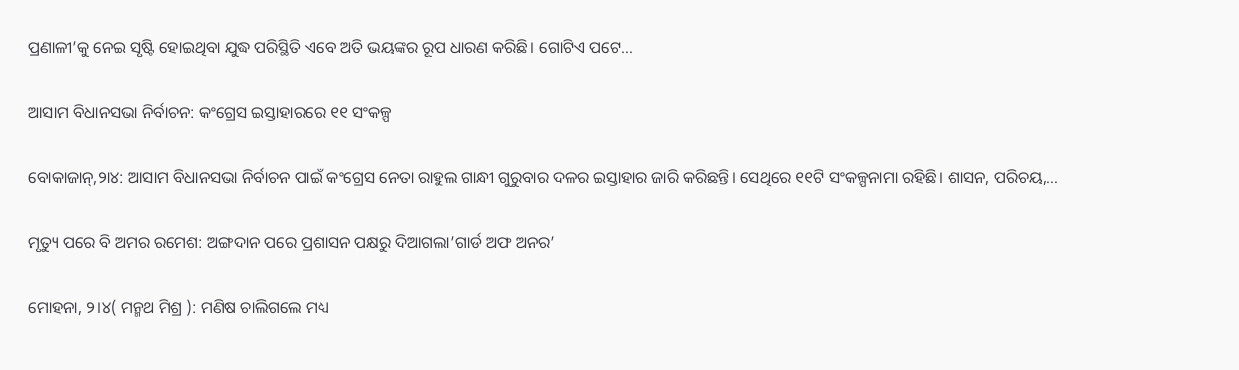ପ୍ରଣାଳୀ’କୁ ନେଇ ସୃଷ୍ଟି ହୋଇଥିବା ଯୁଦ୍ଧ ପରିସ୍ଥିତି ଏବେ ଅତି ଭୟଙ୍କର ରୂପ ଧାରଣ କରିଛି। ଗୋଟିଏ ପଟେ…

ଆସାମ ବିଧାନସଭା ନିର୍ବାଚନ: କଂଗ୍ରେସ ଇସ୍ତାହାରରେ ୧୧ ସଂକଳ୍ପ

ବୋକାଜାନ୍‌,୨ା୪: ଆସାମ ବିଧାନସଭା ନିର୍ବାଚନ ପାଇଁ କଂଗ୍ରେସ ନେତା ରାହୁଲ ଗାନ୍ଧୀ ଗୁରୁବାର ଦଳର ଇସ୍ତାହାର ଜାରି କରିଛନ୍ତି। ସେଥିରେ ୧୧ଟି ସଂକଳ୍ପନାମା ରହିଛି। ଶାସନ, ପରିଚୟ,…

ମୃତ୍ୟୁ ପରେ ବି ଅମର ରମେଶ: ଅଙ୍ଗଦାନ ପରେ ପ୍ରଶାସନ ପକ୍ଷରୁ ଦିଆଗଲା’ଗାର୍ଡ ଅଫ ଅନର’

ମୋହନା, ୨।୪( ମନ୍ମଥ ମିଶ୍ର ): ମଣିଷ ଚାଲିଗଲେ ମଧ୍ୟ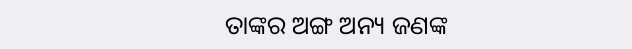ତାଙ୍କର ଅଙ୍ଗ ଅନ୍ୟ ଜଣଙ୍କ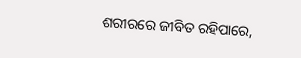ଶରୀରରେ ଜୀବିତ ରହିପାରେ,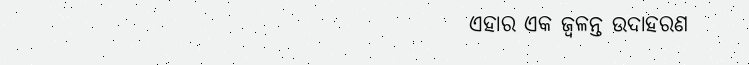ଏହାର ଏକ ଜ୍ୱଳନ୍ତ ଉଦାହରଣ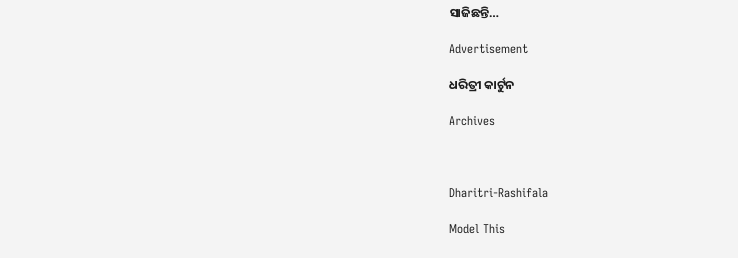ସାଜିଛନ୍ତି…

Advertisement

ଧରିତ୍ରୀ କାର୍ଟୁନ

Archives



Dharitri-Rashifala

Model This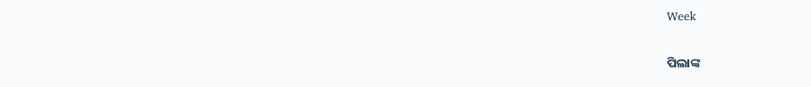Week

ପିଲାଙ୍କ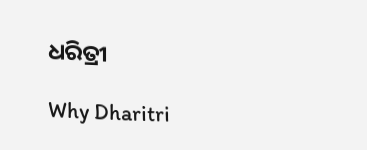ଧରିତ୍ରୀ

Why Dharitri